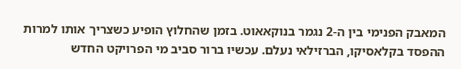המאבק הפנימי בין ה-2 נגמר בנוקאאוט. בזמן שהחלוץ הופיע כשצריך אותו למרות ההפסד בקלאסיקו, הברזילאי נעלם. עכשיו ברור סביב מי הפרויקט החדש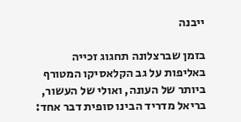ייבנה

בזמן שברצלונה תחגוג זכייה באליפות על גב הקלאסיקו המטורף ביותר של העונה, ואולי של העשור, בריאל מדריד הבינו סופית דבר אחד: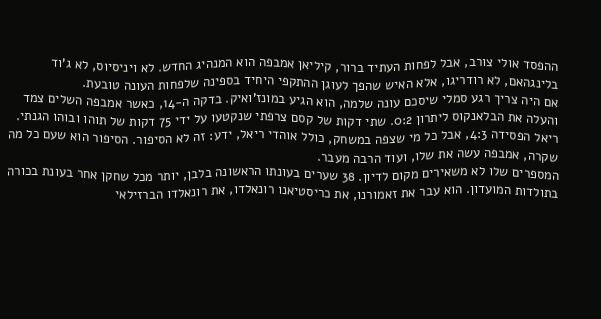ההפסד אולי צורב, אבל לפחות העתיד ברור, קיליאן אמבפה הוא המנהיג החדש. לא ויניסיוס, לא ג’וד בלינגהאם, לא רודריגו, אלא האיש שהפך לעוגן ההתקפי היחיד בספינה שלפחות העונה טובעת.
אם היה צריך רגע סמלי שיסכם עונה שלמה, הוא הגיע במונז'ואיק. בדקה ה-14, כאשר אמבפה השלים צמד והעלה את הבלאנקוס ליתרון 0:2. שתי דקות של קסם צרפתי שנקטעו על ידי 75 דקות של תוהו ובוהו הגנתי. ריאל הפסידה 4:3, אבל כל מי שצפה במשחק, כולל אוהדי ריאל, ידע: זה לא הסיפור. הסיפור הוא שעם כל מה שקרה, אמבפה עשה את שלו, ועוד הרבה מעבר.
המספרים שלו לא משאירים מקום לדיון. 38 שערים בעונתו הראשונה בלבן, יותר מכל שחקן אחר בעונת בכורה בתולדות המועדון. הוא עבר את זאמורנו, את כריסטיאנו רונאלדו, את רונאלדו הברזילאי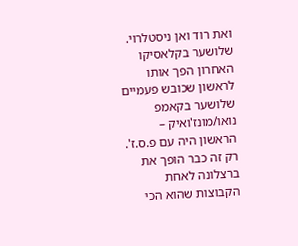ואת רוד ואן ניסטלרוי. שלושער בקלאסיקו האחרון הפך אותו לראשון שכובש פעמיים שלושער בקאמפ נואו/מונז'ואיק – הראשון היה עם פ.ס.ז'. רק זה כבר הופך את ברצלונה לאחת הקבוצות שהוא הכי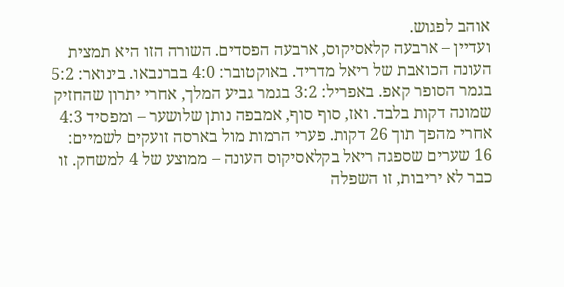אוהב לפגוש.
ועדיין – ארבעה קלאסיקוס, ארבעה הפסדים. השורה הזו היא תמצית העונה הכואבת של ריאל מדריד. באוקטובר: 4:0 בברנבאו. בינואר: 5:2 בגמר הסופר קאפ. באפריל: 3:2 בגמר גביע המלך, אחרי יתרון שהחזיק שמונה דקות בלבד. ואז, סוף סוף, אמבפה נותן שלושער – ומפסיד 4:3 אחרי מהפך תוך 26 דקות. פערי הרמות מול בארסה זועקים לשמיים: 16 שערים שספגה ריאל בקלאסיקוס העונה – ממוצע של 4 למשחק. זו כבר לא יריבות, זו השפלה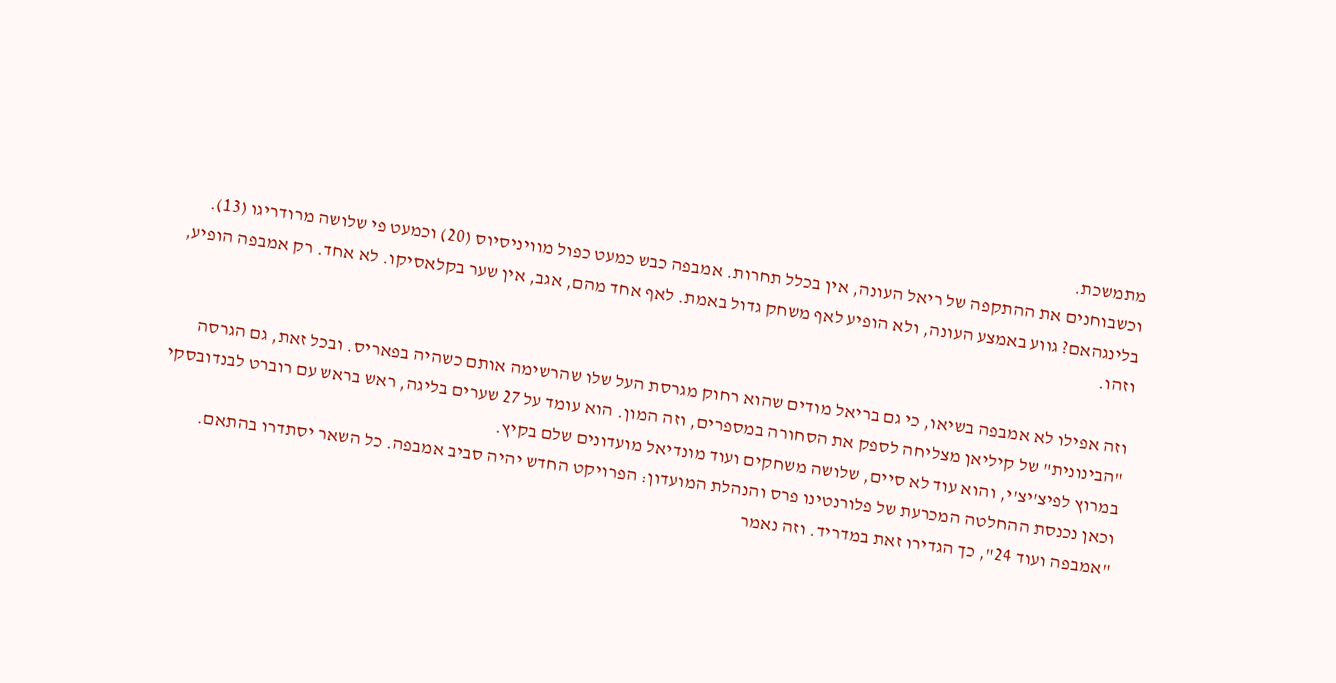מתמשכת.
וכשבוחנים את ההתקפה של ריאל העונה, אין בכלל תחרות. אמבפה כבש כמעט כפול מוויניסיוס (20) וכמעט פי שלושה מרודריגו (13). בלינגהאם? גווע באמצע העונה, ולא הופיע לאף משחק גדול באמת. לאף אחד מהם, אגב, אין שער בקלאסיקו. לא אחד. רק אמבפה הופיע, וזהו.

וזה אפילו לא אמבפה בשיאו, כי גם בריאל מודים שהוא רחוק מגרסת העל שלו שהרשימה אותם כשהיה בפאריס. ובכל זאת, גם הגרסה "הבינונית" של קיליאן מצליחה לספק את הסחורה במספרים, וזה המון. הוא עומד על 27 שערים בליגה, ראש בראש עם רוברט לבנדובסקי במרוץ לפיצ'יצ'י, והוא עוד לא סיים, שלושה משחקים ועוד מונדיאל מועדונים שלם בקיץ.
וכאן נכנסת ההחלטה המכרעת של פלורנטינו פרס והנהלת המועדון: הפרויקט החדש יהיה סביב אמבפה. כל השאר יסתדרו בהתאם. "אמבפה ועוד 24", כך הגדירו זאת במדריד. וזה נאמר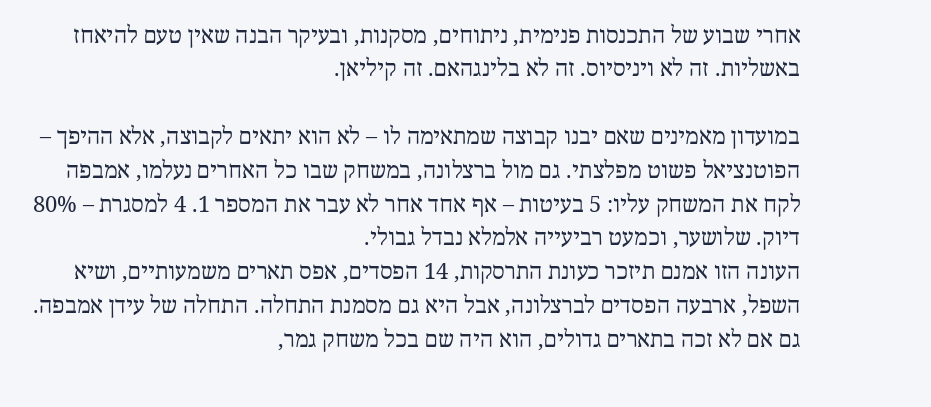אחרי שבוע של התכנסות פנימית, ניתוחים, מסקנות, ובעיקר הבנה שאין טעם להיאחז באשליות. זה לא ויניסיוס. זה לא בלינגהאם. זה קיליאן.

במועדון מאמינים שאם יבנו קבוצה שמתאימה לו – לא הוא יתאים לקבוצה, אלא ההיפך – הפוטנציאל פשוט מפלצתי. גם מול ברצלונה, במשחק שבו כל האחרים נעלמו, אמבפה לקח את המשחק עליו: 5 בעיטות – אף אחד אחר לא עבר את המספר 1. 4 למסגרת – 80% דיוק. שלושער, וכמעט רביעייה אלמלא נבדל גבולי.
העונה הזו אמנם תיזכר כעונת התרסקות, 14 הפסדים, אפס תארים משמעותיים, ושיא השפל, ארבעה הפסדים לברצלונה, אבל היא גם מסמנת התחלה. התחלה של עידן אמבפה. גם אם לא זכה בתארים גדולים, הוא היה שם בכל משחק גמר,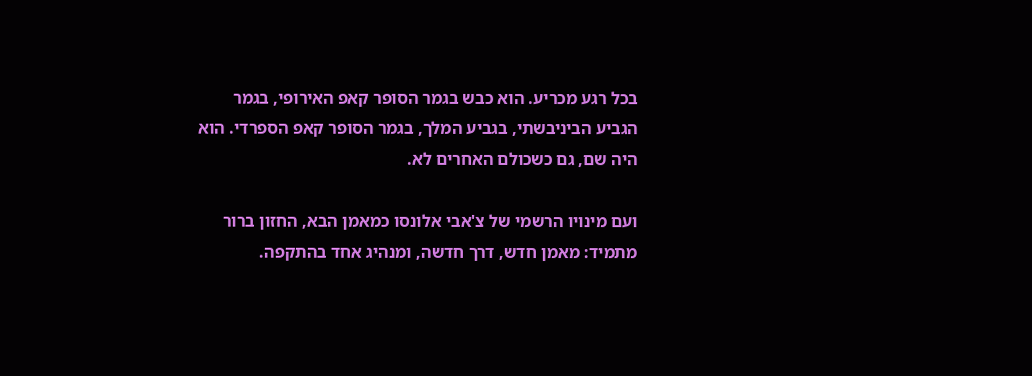בכל רגע מכריע. הוא כבש בגמר הסופר קאפ האירופי, בגמר הגביע הביניבשתי, בגביע המלך, בגמר הסופר קאפ הספרדי. הוא היה שם, גם כשכולם האחרים לא.

ועם מינויו הרשמי של צ'אבי אלונסו כמאמן הבא, החזון ברור מתמיד: מאמן חדש, דרך חדשה, ומנהיג אחד בהתקפה.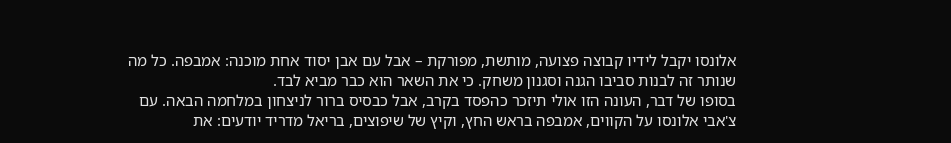אלונסו יקבל לידיו קבוצה פצועה, מותשת, מפורקת – אבל עם אבן יסוד אחת מוכנה: אמבפה. כל מה שנותר זה לבנות סביבו הגנה וסגנון משחק. כי את השאר הוא כבר מביא לבד.
בסופו של דבר, העונה הזו אולי תיזכר כהפסד בקרב, אבל כבסיס ברור לניצחון במלחמה הבאה. עם צ'אבי אלונסו על הקווים, אמבפה בראש החץ, וקיץ של שיפוצים, בריאל מדריד יודעים: את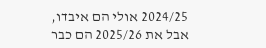2024/25 אולי הם איבדו, אבל את 2025/26 הם כבר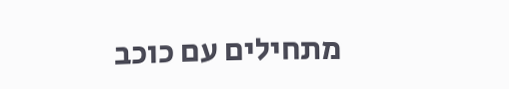מתחילים עם כוכב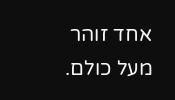אחד זוהר מעל כולם.